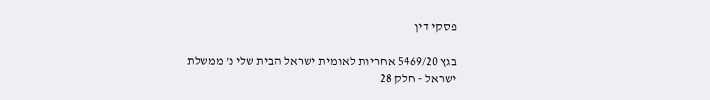פסקי דין

בגץ 5469/20 אחריות לאומית ישראל הבית שלי נ' ממשלת ישראל - חלק 28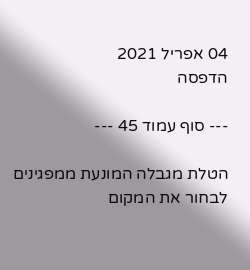04 אפריל 2021
הדפסה

--- סוף עמוד 45 ---

הטלת מגבלה המונעת ממפגינים לבחור את המקום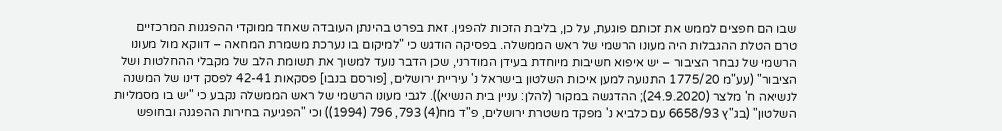שבו הם חפצים לממש את זכותם פוגעת, על כן, בליבת הזכות להפגין. זאת בפרט בהינתן העובדה שאחד ממוקדי ההפגנות המרכזיים טרם הטלת ההגבלות היה מעונו הרשמי של ראש הממשלה. בפסיקה הודגש כי "למיקום בו נערכת משמרת המחאה – דווקא מול מעונו הרשמי של נבחר הציבור – יש איפוא חשיבות מיוחדת בעידן המודרני, שכן הדבר נועד למשוך את תשומת הלב של מקבלי ההחלטות ושל הציבור" (עע"מ 1775/20 התנועה למען איכות השלטון בישראל נ' עיריית ירושלים, [פורסם בנבו] פסקאות 42-41 לפסק דינו של המשנה לנשיאה ח' מלצר (24.9.2020); ההדגשה במקור (להלן: עניין בית הנשיא)). לגבי מעונו הרשמי של ראש הממשלה נקבע כי "יש בו מסמליות השלטון" (בג"ץ 6658/93 עם כלביא נ' מפקד משטרת ירושלים, פ"ד מח(4) 793, 796 (1994)) וכי "הפגיעה בחירות ההפגנה ובחופש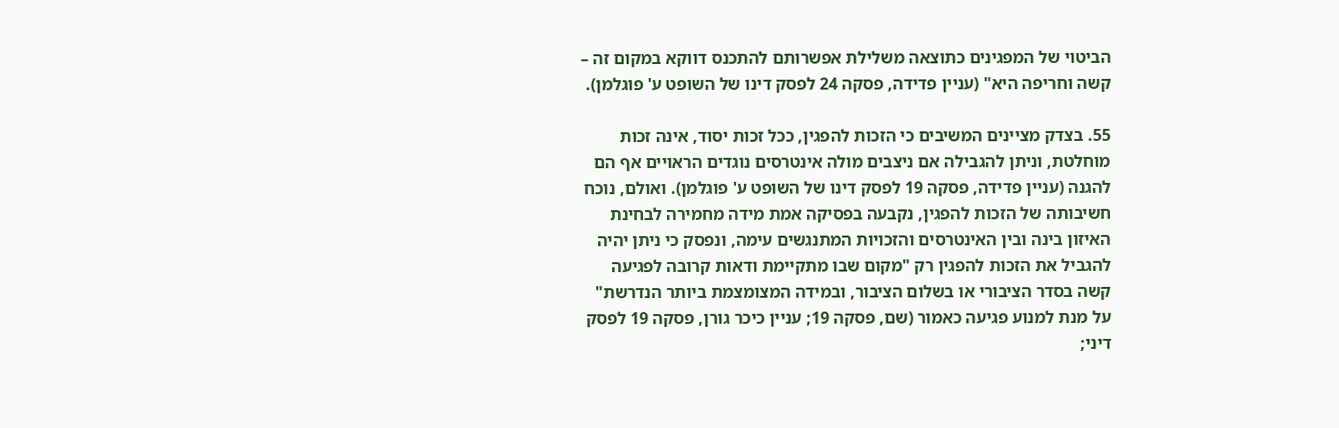הביטוי של המפגינים כתוצאה משלילת אפשרותם להתכנס דווקא במקום זה – קשה וחריפה היא" (עניין פדידה, פסקה 24 לפסק דינו של השופט ע' פוגלמן).

55. בצדק מציינים המשיבים כי הזכות להפגין, ככל זכות יסוד, אינה זכות מוחלטת, וניתן להגבילה אם ניצבים מולה אינטרסים נוגדים הראויים אף הם להגנה (עניין פדידה, פסקה 19 לפסק דינו של השופט ע' פוגלמן). ואולם, נוכח חשיבותה של הזכות להפגין, נקבעה בפסיקה אמת מידה מחמירה לבחינת האיזון בינה ובין האינטרסים והזכויות המתנגשים עימה, ונפסק כי ניתן יהיה להגביל את הזכות להפגין רק "מקום שבו מתקיימת ודאות קרובה לפגיעה קשה בסדר הציבורי או בשלום הציבור, ובמידה המצומצמת ביותר הנדרשת" על מנת למנוע פגיעה כאמור (שם, פסקה 19; עניין כיכר גורן, פסקה 19 לפסק דיני;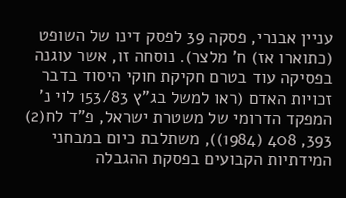עניין אבנרי, פסקה 39 לפסק דינו של השופט (כתוארו אז) ח' מלצר). נוסחה זו, אשר עוגנה בפסיקה עוד בטרם חקיקת חוקי היסוד בדבר זכויות האדם (ראו למשל בג"ץ 153/83 לוי נ' המפקד הדרומי של משטרת ישראל, פ"ד לח(2) 393, 408 (1984)), משתלבת כיום במבחני המידתיות הקבועים בפסקת ההגבלה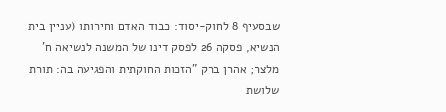שבסעיף 8 לחוק-יסוד: כבוד האדם וחירותו (עניין בית הנשיא, פסקה 26 לפסק דינו של המשנה לנשיאה ח' מלצר; אהרן ברק "הזכות החוקתית והפגיעה בה: תורת שלושת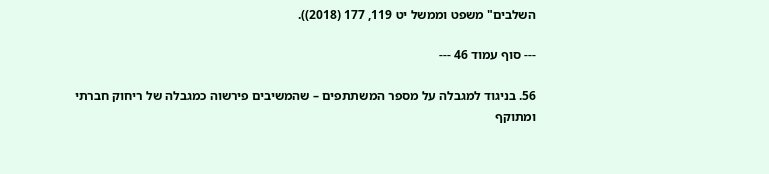השלבים" משפט וממשל יט 119, 177 (2018)).

--- סוף עמוד 46 ---

56. בניגוד למגבלה על מספר המשתתפים – שהמשיבים פירשוה כמגבלה של ריחוק חברתי ומתוקף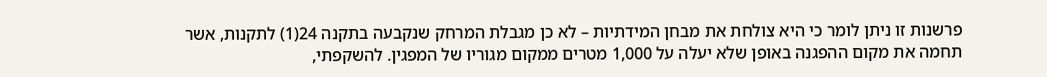פרשנות זו ניתן לומר כי היא צולחת את מבחן המידתיות – לא כן מגבלת המרחק שנקבעה בתקנה 24(1) לתקנות, אשר תחמה את מקום ההפגנה באופן שלא יעלה על 1,000 מטרים ממקום מגוריו של המפגין. להשקפתי,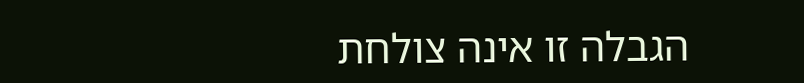הגבלה זו אינה צולחת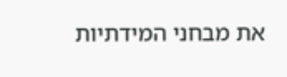את מבחני המידתיות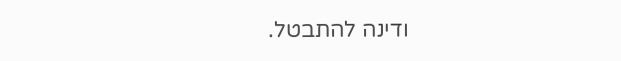ודינה להתבטל.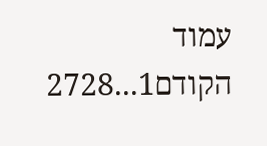עמוד הקודם1...2728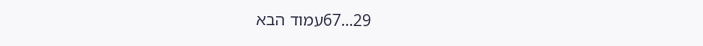29...67עמוד הבא